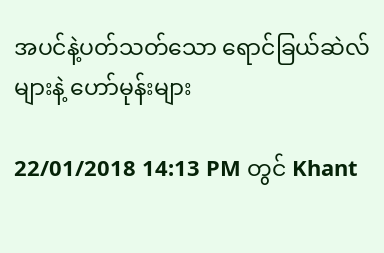အပင်နဲ့ပတ်သတ်သော ရောင်ခြယ်ဆဲလ်များနဲ့ ဟော်မုန်းများ

22/01/2018 14:13 PM တွင် Khant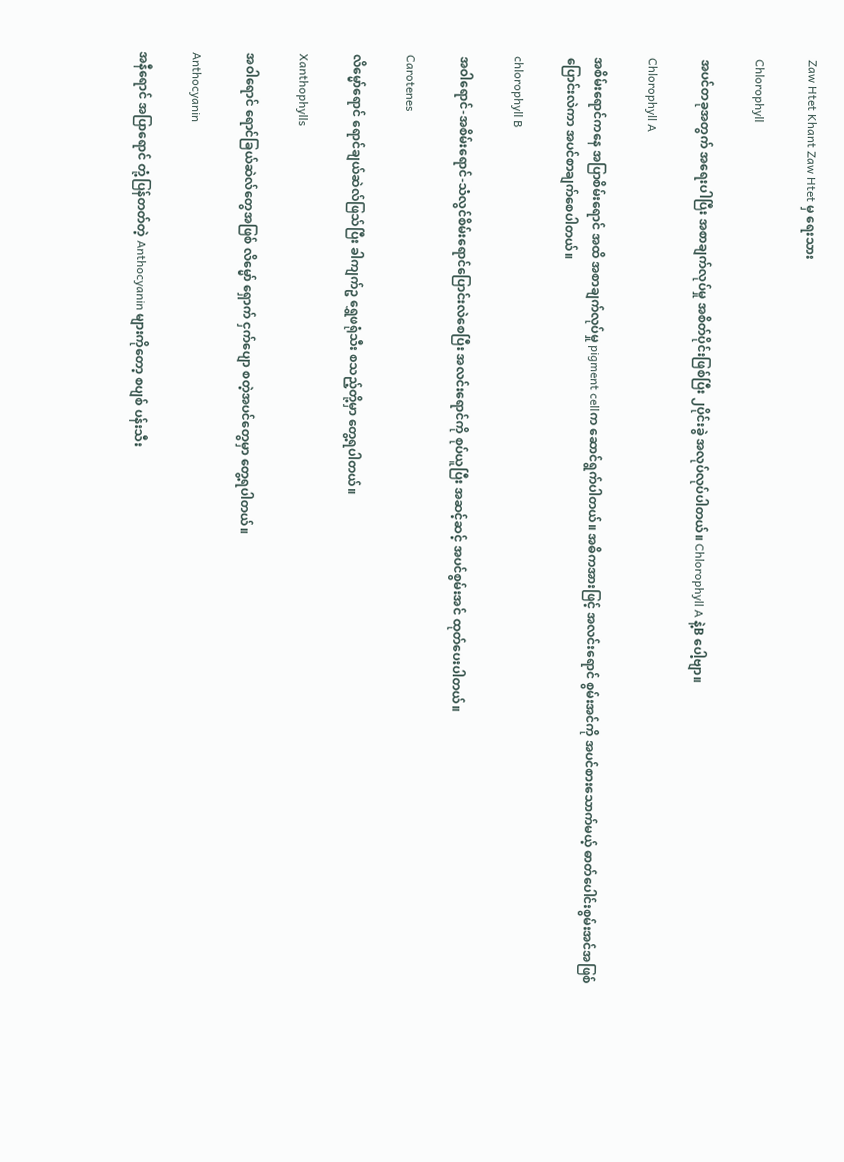Zaw Htet Khant Zaw Htet မှ ရေးသား

Chlorophyll

အပင်တခုအတွက် အရေးပါပြီး အစာချက်လုပ်မှု အစိတ်ပိုင်းဖြစ်ပြီး ၂ပိုင်းခွဲ အလုပ်လုပ်ပါတယ်။ Chlorophyll A နဲ့B ပေါ့ဗျာ။

Chlorophyll A

အစိမ်းရောင်ကနေ အပြာစိမ်းရောင် အထိ အစာချက်လုပ်မှု pigment cellက ဆောင်ရွက်ပါတယ်။ အဓိကအားဖြင့် အလင်းရောင် စွမ်းအင်ကို အပင်စားသောက်မယ့် ဓာတ်ပေါင်းစွမ်းအင်အဖြစ်ပြောင်းလဲကာ အပင်စာချက်စေပါတယ်။

chlorophyll B

အဝါရောင်-အစိမ်းရောင်-သံလွင်စိမ်းရောင်ပြောင်းလဲစေပြီး အလင်းရောင်ကို စုပ်ယူပြီး အဆင့်ဆင့် အပင်စွမ်းအင် ထုတ်ပေးပါတယ်။

Carotenes

လိမ္မော်ရောင် ရောင်ချယ်ဆဲလ်ဖြသ်ပြီး ခါကျက်ဥ ရွှေဖရုံသီး စသည့်တို့မှာ တွေ့ရပါတယ်။

Xanthophylls

အဝါရောင် ရောင်ခြယ်ဆဲလ်တွေအဖြစ် လိမ္မော် ရှောက် ငှက်ပျော စတဲ့အပင်တွေမှာ တွေ့ရပါတယ်။

Anthocyanin

အနီရောင် အပြာရောင် တုံ့ပြန်တတ်တဲ့ Anthocyanin များကိုတော့ စပျစ် ပန်းသီး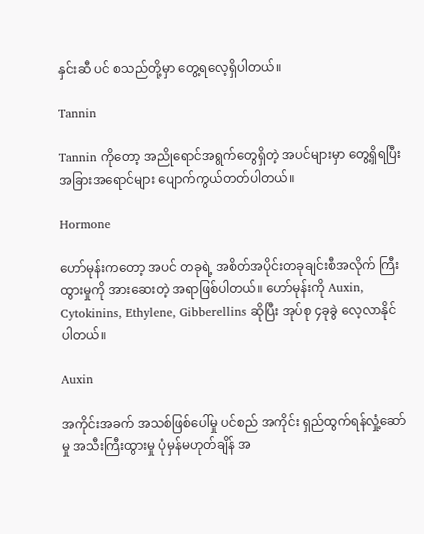နှင်းဆီ ပင် စသည်တို့မှာ တွေ့ရလေ့ရှိပါတယ်။

Tannin

Tannin ကိုတော့ အညိုရောင်အရွက်တွေရှိတဲ့ အပင်များမှာ တွေ့ရှိရပြီး အခြားအရောင်များ ပျောက်ကွယ်တတ်ပါတယ်။

Hormone

ဟော်မုန်းကတော့ အပင် တခုရဲ့ အစိတ်အပိုင်းတခုချင်းစီအလိုက် ကြီးထွားမှုကို အားဆေးတဲ့ အရာဖြစ်ပါတယ်။ ဟော်မုန်းကို Auxin, Cytokinins, Ethylene, Gibberellins ဆိုပြီး အုပ်စု ၄ခုခွဲ လေ့လာနိုင်ပါတယ်။

Auxin

အကိုင်းအခက် အသစ်ဖြစ်ပေါ်မှု ပင်စည် အကိုင်း ရှည်ထွက်ရန်လှုံ့ဆော်မှု အသီးကြီးထွားမှု ပုံမှန်မဟုတ်ချိန် အ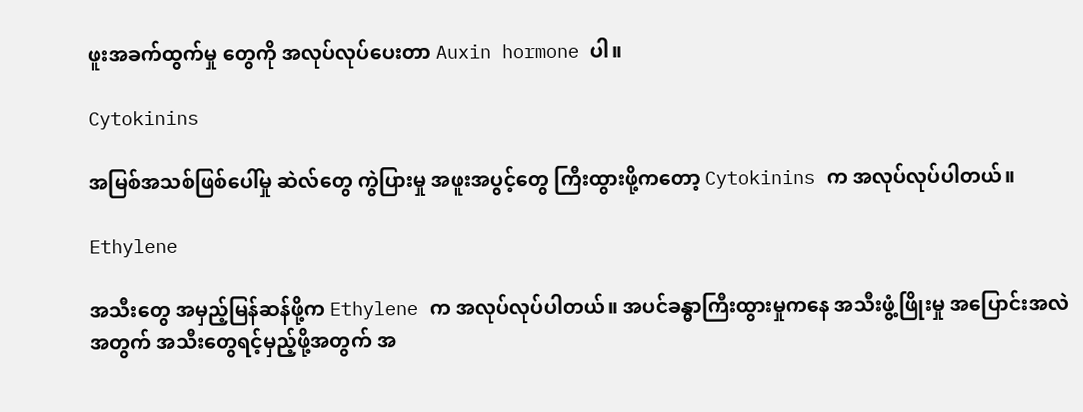ဖူးအခက်ထွက်မှု တွေကို အလုပ်လုပ်ပေးတာ Auxin hormone ပါ။

Cytokinins

အမြစ်အသစ်ဖြစ်ပေါ်မှု ဆဲလ်တွေ ကွဲပြားမှု အဖူးအပွင့်တွေ ကြီးထွားဖို့ကတော့ Cytokinins က အလုပ်လုပ်ပါတယ်။

Ethylene

အသီးတွေ အမှည့်မြန်ဆန်ဖို့က Ethylene က အလုပ်လုပ်ပါတယ်။ အပင်ခန္ဓာကြီးထွားမှုကနေ အသီးဖွံ့ဖြိုးမှု အပြောင်းအလဲအတွက် အသီးတွေရင့်မှည့်ဖို့အတွက် အ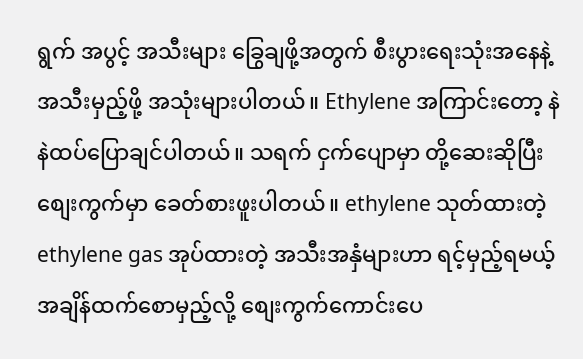ရွက် အပွင့် အသီးများ ခြွေချဖို့အတွက် စီးပွားရေးသုံးအနေနဲ့ အသီးမှည့်ဖို့ အသုံးများပါတယ်။ Ethylene အကြာင်းတော့ နဲနဲထပ်ပြောချင်ပါတယ်။ သရက် ငှက်ပျောမှာ တို့ဆေးဆိုပြီး စျေးကွက်မှာ ခေတ်စားဖူးပါတယ်။ ethylene သုတ်ထားတဲ့ ethylene gas အုပ်ထားတဲ့ အသီးအနှံများဟာ ရင့်မှည့်ရမယ့်အချိန်ထက်စောမှည့်လို့ စျေးကွက်ကောင်းပေ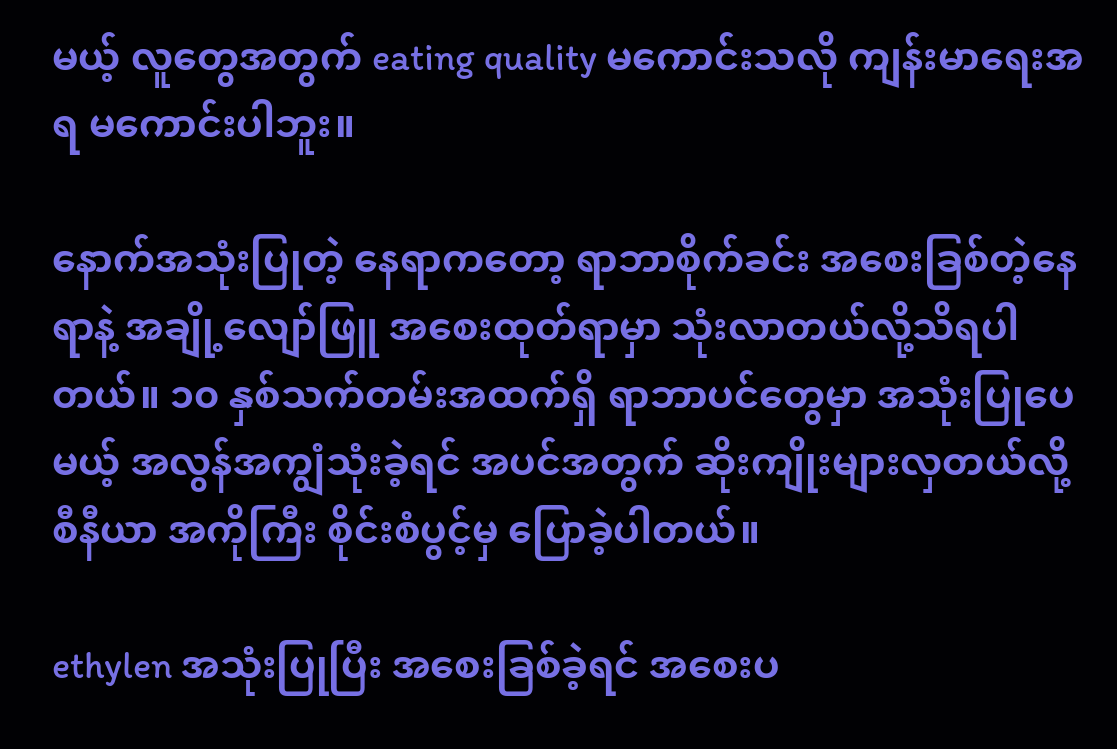မယ့် လူတွေအတွက် eating quality မကောင်းသလို ကျန်းမာရေးအရ မကောင်းပါဘူး။

နောက်အသုံးပြုတဲ့ နေရာကတော့ ရာဘာစိုက်ခင်း အစေးခြစ်တဲ့နေရာနဲ့ အချို့လျော်ဖြူ အစေးထုတ်ရာမှာ သုံးလာတယ်လို့သိရပါတယ်။ ၁၀ နှစ်သက်တမ်းအထက်ရှိ ရာဘာပင်တွေမှာ အသုံးပြုပေမယ့် အလွန်အကျွံသုံးခဲ့ရင် အပင်အတွက် ဆိုးကျိုးများလှတယ်လို့ စီနီယာ အကိုကြီး စိုင်းစံပွင့်မှ ပြောခဲ့ပါတယ်။

ethylen အသုံးပြုပြီး အစေးခြစ်ခဲ့ရင် အစေးပ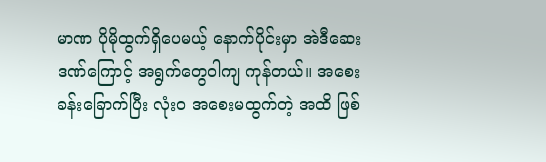မာဏ ပိုမိုထွက်ရှိပေမယ့် နောက်ပိုင်းမှာ အဲဒီဆေးဒဏ်ကြောင့် အရွက်တွေဝါကျ ကုန်တယ်။ အစေးခန်းခြောက်ပြီး လုံးဝ အစေးမထွက်တဲ့ အထိ ဖြစ်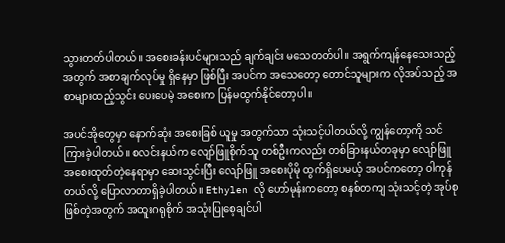သွားတတ်ပါတယ်။ အစေးခန်းပင်များသည် ချက်ချင်း မသေတတ်ပါ။ အရွက်ကျန်နေသေးသည့်အတွက် အစာချက်လုပ်မှု ရှိနေမှာ ဖြစ်ပြီး အပင်က အသေတော့ တောင်သူများက လိုအပ်သည့် အစာများထည့်သွင်း ပေးပေမဲ့ အစေးက ပြန်မထွက်နိုင်တော့ပါ။

အပင်အိုတွေမှာ နောက်ဆုံး အစေးခြစ် ယူမှု အတွက်သာ သုံးသင့်ပါတယ်လို့ ကျွန်တော့ကို သင်ကြားခဲ့ပါတယ်။ စလင်းနယ်က လျော်ဖြူစိုက်သူ တစ်ဦးကလည်း တစ်ခြားနယ်တခုမှာ လျော်ဖြူအစေးထုတ်တဲ့နေရာမှာ ဆေးသွင်းပြီး လျော်ဖြူ အစေးပိုမို ထွက်ရှိပေမယ့် အပင်ကတော့ ဝါကုန်တယ်လို့ ပြောလာတာရှိခဲ့ပါတယ်။ Ethylen လို ဟော်မုန်းကတော့ စနစ်တကျ သုံးသင့်တဲ့ အုပ်စုဖြစ်တဲ့အတွက် အထူးဂရုစိုက် အသုံးပြုစေ့ချင်ပါ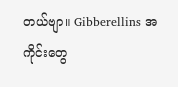တယ်ဗျာ။ Gibberellins အကိုင်းတွေ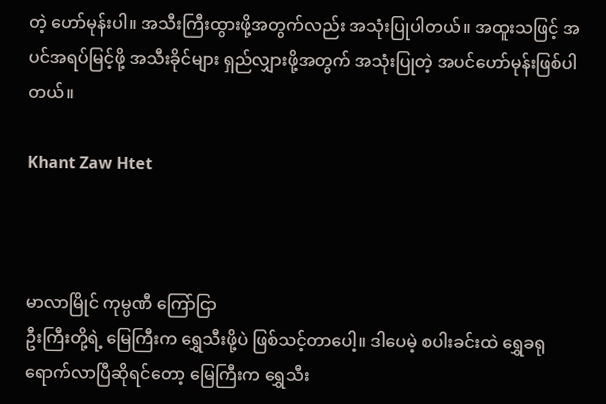တဲ့ ဟော်မုန်းပါ။ အသီးကြီးထွားဖို့အတွက်လည်း အသုံးပြုပါတယ်။ အထူးသဖြင့် အပင်အရပ်မြင့်ဖို့ အသီးခိုင်များ ရှည်လျှားဖို့အတွက် အသုံးပြုတဲ့ အပင်ဟော်မုန်းဖြစ်ပါတယ်။

Khant Zaw Htet



မာလာမြိုင် ကုမ္ပဏီ ကြော်ငြာ
ဦးကြီးတို့ရဲ့ မြေကြီးက ရွှေသီးဖို့ပဲ ဖြစ်သင့်တာပေါ့။ ဒါပေမဲ့ စပါးခင်းထဲ ရွှေခရုရောက်လာပြီဆိုရင်တော့ မြေကြီးက ရွှေသီး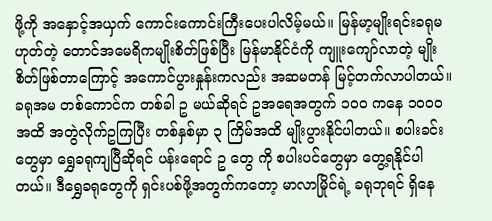ဖို့ကို အနှောင့်အယှက် ကောင်းကောင်းကြီးပေးပါလိမ့်မယ်။ မြန်မာ့မျိုးရင်းခရုမဟုတ်တဲ့ တောင်အမေရိကမျိုးစိတ်ဖြစ်ပြီး မြန်မာနိုင်ငံကို ကျူးကျော်လာတဲ့ မျိုးစိတ်ဖြစ်တာကြောင့် အကောင်ပွားနှုန်းကလည်း အဆမတန် မြင့်တက်လာပါတယ်။ ခရုအမ တစ်ကောင်က တစ်ခါ ဥ မယ်ဆိုရင် ဥအရေအတွက် ၁၀၀ ကနေ ၁၀၀၀ အထိ အတွဲလိုက်ဥကြပြီး တစ်နှစ်မှာ ၃ ကြိမ်အထိ မျိုးပွားနိုင်ပါတယ်။ စပါးခင်းတွေမှာ ရွှေခရုကျပြီဆိုရင် ပန်းရောင် ဥ တွေ ကို စပါးပင်တွေမှာ တွေ့ရနိုင်ပါတယ်။ ဒီရွှေခရုတွေကို ရှင်းပစ်ဖို့အတွက်ကတော့ မာလာမြိုင်ရဲ့ ခရုဘုရင် ရှိနေ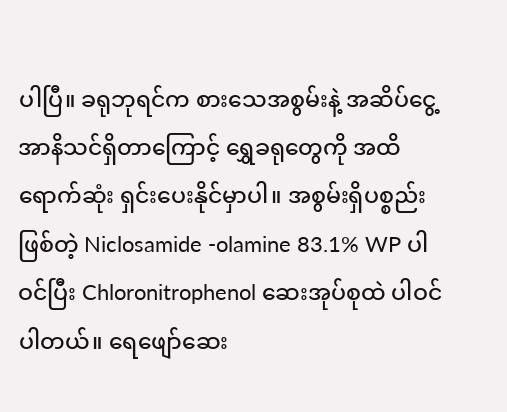ပါပြီ။ ခရုဘုရင်က စားသေအစွမ်းနဲ့ အဆိပ်ငွေ့အာနိသင်ရှိတာကြောင့် ရွှေခရုတွေကို အထိရောက်ဆုံး ရှင်းပေးနိုင်မှာပါ။ အစွမ်းရှိပစ္စည်းဖြစ်တဲ့ Niclosamide -olamine 83.1% WP ပါဝင်ပြီး Chloronitrophenol ဆေးအုပ်စုထဲ ပါဝင်ပါတယ်။ ရေဖျော်ဆေး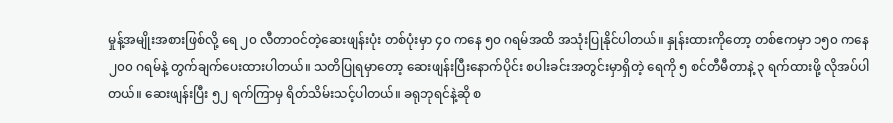မှုန့်အမျိုးအစားဖြစ်လို့ ရေ ၂၀ လီတာဝင်တဲ့ဆေးဖျန်းပုံး တစ်ပုံးမှာ ၄၀ ကနေ ၅၀ ဂရမ်အထိ အသုံးပြုနိုင်ပါတယ်။ နှုန်းထားကိုတော့ တစ်ဧကမှာ ၁၅၀ ကနေ ၂၀၀ ဂရမ်နဲ့ တွက်ချက်ပေးထားပါတယ်။ သတိပြုရမှာတော့ ဆေးဖျန်းပြီးနောက်ပိုင်း စပါးခင်းအတွင်းမှာရှိတဲ့ ရေကို ၅ စင်တီမီတာနဲ့ ၃ ရက်ထားဖို့ လိုအပ်ပါတယ်။ ဆေးဖျန်းပြီး ၅၂ ရက်ကြာမှ ရိတ်သိမ်းသင့်ပါတယ်။ ခရုဘုရင်နဲ့ဆို စ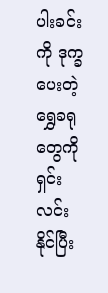ပါးခင်းကို ဒုက္ခပေးတဲ့ ရွှေခရုတွေကို ရှင်းလင်းနိုင်ပြီး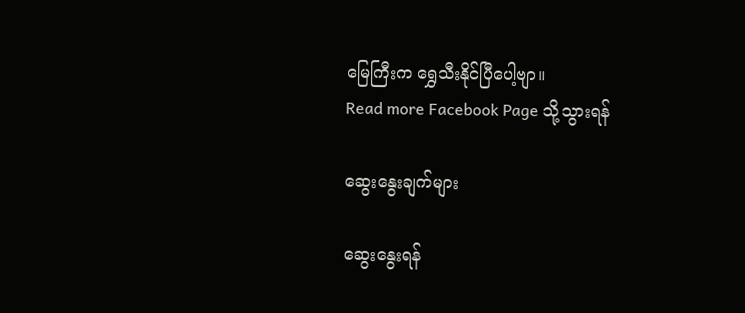မြေကြီးက ရွှေသီးနိုင်ပြီပေါ့ဗျာ။
Read more Facebook Page သို့သွားရန်

ဆွေးနွေးချက်များ

ဆွေးနွေးရန်